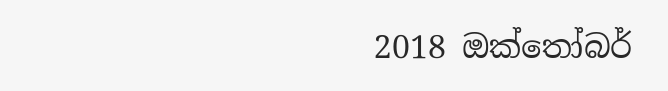2018 ඔක්තෝබර්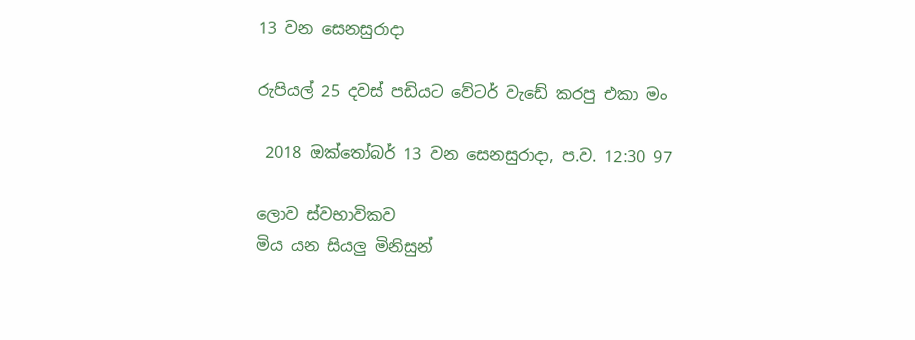13 වන සෙනසුරාදා

රුපියල් 25 දවස් පඩියට වේටර් වැඩේ කරපු එකා මං

 2018 ඔක්තෝබර් 13 වන සෙනසුරාදා, ප.ව. 12:30 97

ලොව ස්වභාවිකව
මිය යන සියලු මිනිසුන්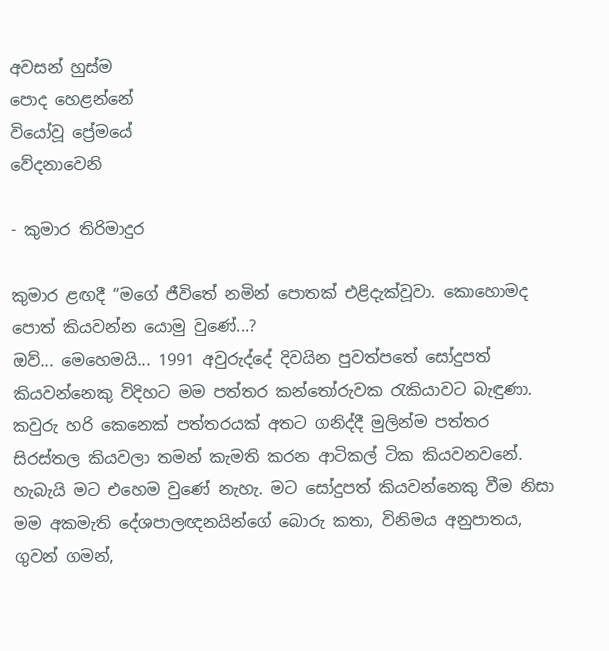අවසන් හුස්ම
පොද හෙළන්නේ
වියෝවූ ප්‍රේමයේ
වේදනාවෙනි

- කුමාර තිරිමාදුර

කුමාර ළඟදී “මගේ ජීවිතේ නමින් පොතක් එළිදැක්වූවා. කොහොමද පොත් කියවන්න යොමු වුණේ...?
ඔව්... මෙහෙමයි... 1991 අවුරුද්දේ දිවයින පුවත්පතේ සෝදුපත් කියවන්නෙකු විදිහට මම පත්තර කන්තෝරුවක රැකියාවට බැඳුණා. කවුරු හරි කෙනෙක් පත්තරයක් අතට ගනිද්දී මුලින්ම පත්තර සිරස්තල කියවලා තමන් කැමති කරන ආටිකල් ටික කියවනවනේ. හැබැයි මට එහෙම වුණේ නැහැ. මට සෝදුපත් කියවන්නෙකු වීම නිසා මම අකමැති දේශපාලඥනයින්ගේ බොරු කතා, විනිමය අනුපාතය, ගුවන් ගමන්,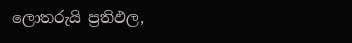ලොතරුයි ප්‍රතිඵල,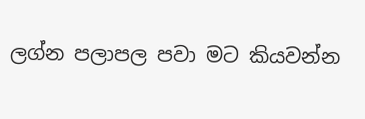ලග්න පලාපල පවා මට කියවන්න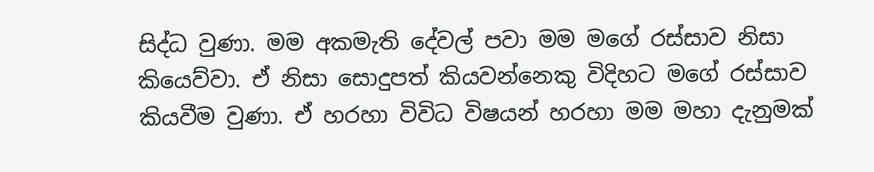සිද්ධ වුණා. මම අකමැති දේවල් පවා මම මගේ රස්සාව නිසා කියෙව්වා. ඒ නිසා සොදුපත් කියවන්නෙකු විදිහට මගේ රස්සාව කියවීම වුණා. ඒ හරහා විවිධ විෂයන් හරහා මම මහා දැනුමක්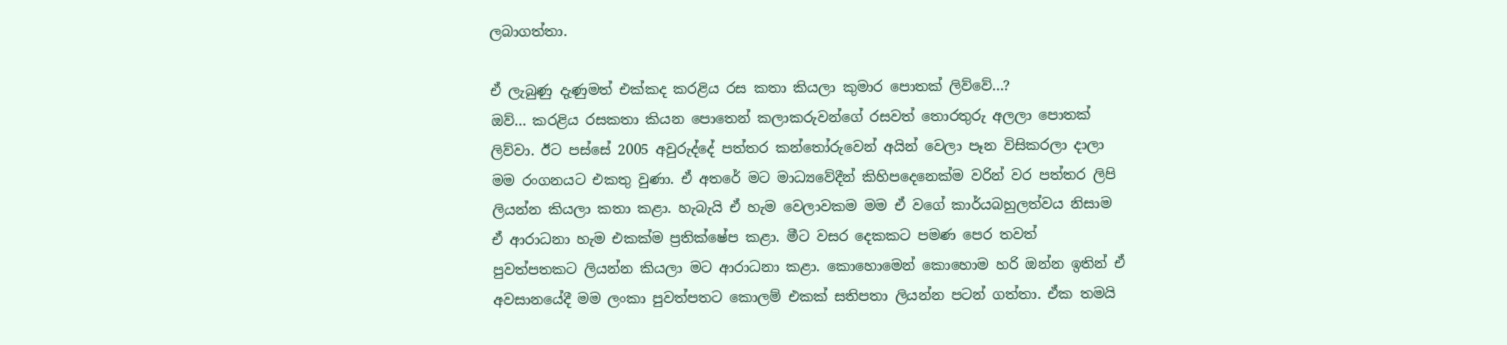ලබාගත්තා.

ඒ ලැබුණු දැණුමත් එක්කද කරළිය රස කතා කියලා කුමාර පොතක් ලිව්වේ...?
ඔව්... කරළිය රසකතා කියන පොතෙන් කලාකරුවන්ගේ රසවත් තොරතුරු අලලා පොතක් ලිව්වා. ඊට පස්සේ 2005 අවුරුද්දේ පත්තර කන්තෝරුවෙන් අයින් වෙලා පෑන විසිකරලා දාලා මම රංගනයට එකතු වුණා. ඒ අතරේ මට මාධ්‍යවේදීන් කිහිපදෙනෙක්ම වරින් වර පත්තර ලිපි ලියන්න කියලා කතා කළා. හැබැයි ඒ හැම වෙලාවකම මම ඒ වගේ කාර්යබහුලත්වය නිසාම ඒ ආරාධනා හැම එකක්ම ප්‍රතික්ෂේප කළා. මීට වසර දෙකකට පමණ පෙර තවත් පුවත්පතකට ලියන්න කියලා මට ආරාධනා කළා. කොහොමෙන් කොහොම හරි ඔන්න ඉතින් ඒ අවසානයේදී මම ලංකා පුවත්පතට කොලම් එකක් සතිපතා ලියන්න පටන් ගත්තා. ඒක තමයි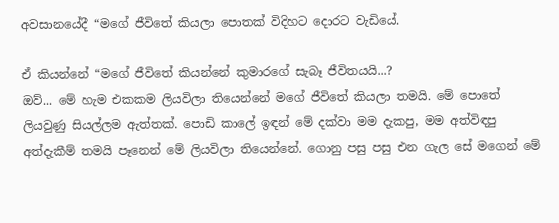අවසානයේදී “මගේ ජීවිතේ කියලා පොතක් විදිහට දොරට වැඩියේ.

ඒ කියන්නේ “මගේ ජීවිතේ කියන්නේ කුමාරගේ සැබෑ ජීවිතයයි...?
ඔව්... මේ හැම එකකම ලියවිලා තියෙන්නේ මගේ ජීවිතේ කියලා තමයි. මේ පොතේ ලියවුණු සියල්ලම ඇත්තක්. පොඩි කාලේ ඉඳන් මේ දක්වා මම දැකපු, මම අත්විඳපු අත්දැකීම් තමයි පෑනෙන් මේ ලියවිලා තියෙන්නේ. ගොනු පසු පසු එන ගැල සේ මගෙන් මේ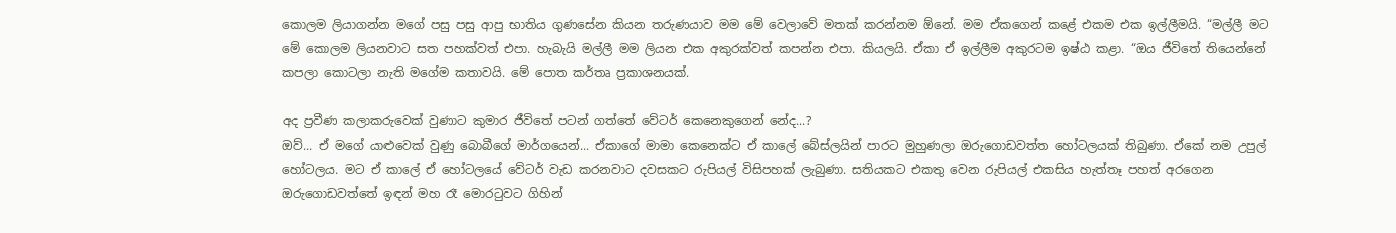කොලම ලියාගන්න මගේ පසු පසු ආපු භාතිය ගුණසේන කියන තරුණයාව මම මේ වෙලාවේ මතක් කරන්නම ඕනේ. මම ඒකගෙන් කළේ එකම එක ඉල්ලීමයි. “මල්ලී මට මේ කොලම ලියනවාට සත පහක්වත් එපා. හැබැයි මල්ලී මම ලියන එක අකුරක්වත් කපන්න එපා. කියලයි. ඒකා ඒ ඉල්ලීම අකුරටම ඉෂ්ඨ කළා. “ඔය ජීවිතේ තියෙන්නේ කපලා කොටලා නැති මගේම කතාවයි. මේ පොත කර්තෘ ප්‍රකාශනයක්.

අද ප්‍රවීණ කලාකරුවෙක් වුණාට කුමාර ජීවිතේ පටන් ගත්තේ වේටර් කෙනෙකුගෙන් නේද...?
ඔව්... ඒ මගේ යාළුවෙක් වුණු බොබීගේ මාර්ගයෙන්... ඒකාගේ මාමා කෙනෙක්ට ඒ කාලේ බේස්ලයින් පාරට මුහුණලා ඔරුගොඩවත්ත හෝටලයක් තිබුණා. ඒකේ නම උපුල් හෝටලය. මට ඒ කාලේ ඒ හෝටලයේ වේටර් වැඩ කරනවාට දවසකට රුපියල් විසිපහක් ලැබුණා. සතියකට එකතු වෙන රුපියල් එකසිය හැත්තෑ පහත් අරගෙන ඔරුගොඩවත්තේ ඉඳන් මහ රෑ මොරටුවට ගිහින්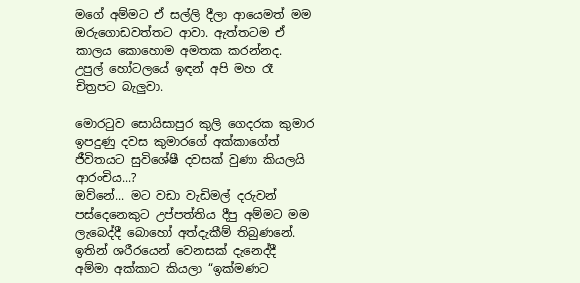මගේ අම්මට ඒ සල්ලි දීලා ආයෙමත් මම ඔරුගොඩවත්තට ආවා. ඇත්තටම ඒ කාලය කොහොම අමතක කරන්නද. උපුල් හෝටලයේ ඉඳන් අපි මහ රෑ චිත්‍රපට බැලුවා.

මොරටුව සොයිසාපුර කුලි ගෙදරක කුමාර ඉපදුණු දවස කුමාරගේ අක්කාගේත් ජීවිතයට සුවිශේෂී දවසක් වුණා කියලයි ආරංචිය...?
ඔව්නේ... මට වඩා වැඩිමල් දරුවන් පස්දෙනෙකුට උප්පත්තිය දීපු අම්මට මම ලැබෙද්දී බොහෝ අත්දැකීම් තිබුණනේ. ඉතින් ශරීරයෙන් වෙනසක් දැනෙද්දී අම්මා අක්කාට කියලා “ඉක්මණට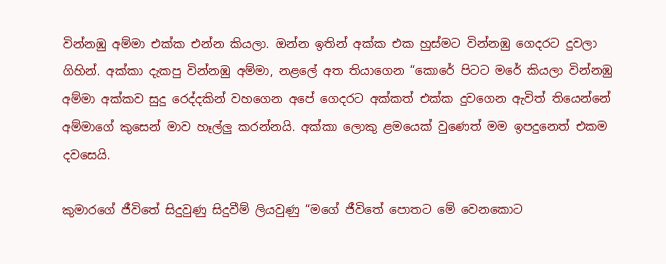වින්නඹු අම්මා එක්ක එන්න කියලා. ඔන්න ඉතින් අක්ක එක හුස්මට වින්නඹු ගෙදරට දුවලා ගිහින්. අක්කා දැකපු වින්නඹු අම්මා, නළලේ අත තියාගෙන “කොරේ පිටට මරේ කියලා වින්නඹු අම්මා අක්කව සුදු රෙද්දකින් වහගෙන අපේ ගෙදරට අක්කත් එක්ක දුවගෙන ඇවිත් තියෙන්නේ අම්මාගේ කුසෙන් මාව හෑල්ලු කරන්නයි. අක්කා ලොකු ළමයෙක් වුණෙත් මම ඉපදුනෙත් එකම දවසෙයි.

කුමාරගේ ජීවිතේ සිදුවුණු සිදුවීම් ලියවුණු “මගේ ජීවිතේ පොතට මේ වෙනකොට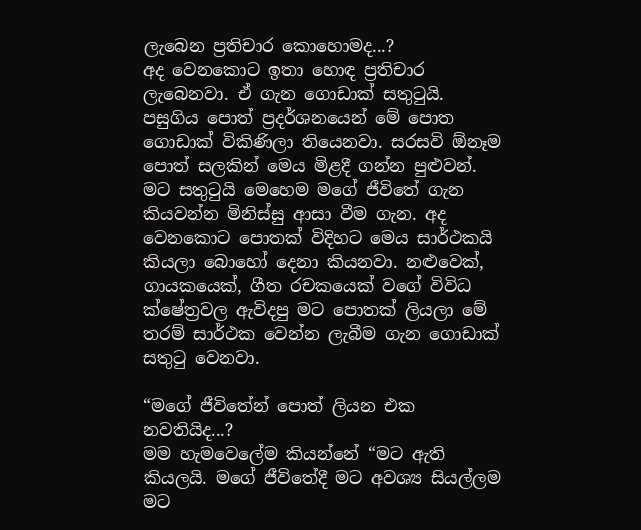ලැබෙන ප්‍රතිචාර කොහොමද...?
අද වෙනකොට ඉතා හොඳ ප්‍රතිචාර ලැබෙනවා. ඒ ගැන ගොඩාක් සතුටුයි. පසුගිය පොත් ප්‍රදර්ශනයෙන් මේ පොත ගොඩාක් විකිණිලා තියෙනවා. සරසවි ඕනෑම පොත් සලකින් මෙය මිළදී ගන්න පුළුවන්. මට සතුටුයි මෙහෙම මගේ ජීවිතේ ගැන කියවන්න මිනිස්සු ආසා වීම ගැන. අද වෙනකොට පොතක් විදිහට මෙය සාර්ථකයි කියලා බොහෝ දෙනා කියනවා. නළුවෙක්, ගායකයෙක්, ගීත රචකයෙක් වගේ විවිධ ක්ෂේත්‍රවල ඇවිදපු මට පොතක් ලියලා මේ තරම් සාර්ථක වෙන්න ලැබීම ගැන ගොඩාක් සතුටු වෙනවා.

“මගේ ජීවිතේන් පොත් ලියන එක නවතියිද...?
මම හැමවෙලේම කියන්නේ “මට ඇති කියලයි. මගේ ජීවිතේදී මට අවශ්‍ය සියල්ලම මට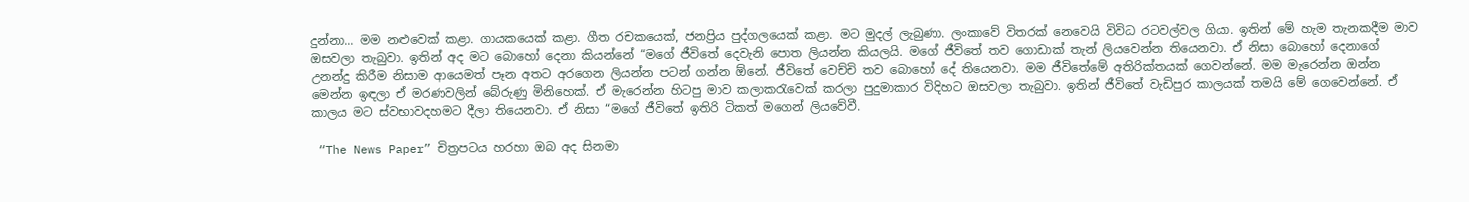දුන්නා... මම නළුවෙක් කළා. ගායකයෙක් කළා. ගීත රචකයෙක්, ජනප්‍රිය පුද්ගලයෙක් කළා. මට මුදල් ලැබුණා. ලංකාවේ විතරක් නෙවෙයි විවිධ රටවල්වල ගියා. ඉතින් මේ හැම තැනකදීම මාව ඔසවලා තැබුවා. ඉතින් අද මට බොහෝ දෙනා කියන්නේ “මගේ ජීවිතේ දෙවැනි පොත ලියන්න කියලයි. මගේ ජීවිතේ තව ගොඩාක් තැන් ලියවෙන්න තියෙනවා. ඒ නිසා බොහෝ දෙනාගේ උනන්දු කිරීම නිසාම ආයෙමත් පෑන අතට අරගෙන ලියන්න පටන් ගන්න ඕනේ. ජීවිතේ වෙච්චි තව බොහෝ දේ තියෙනවා. මම ජීවිතේමේ අතිරික්තයක් ගෙවන්නේ. මම මැරෙන්න ඔන්න මෙන්න ඉඳලා ඒ මරණවලින් බේරුණු මිනිහෙක්. ඒ මැරෙන්න හිටපු මාව කලාකරැවෙක් කරලා පුදුමාකාර විදිහට ඔසවලා තැබුවා. ඉතින් ජීවිතේ වැඩිපුර කාලයක් තමයි මේ ගෙවෙන්නේ. ඒ කාලය මට ස්වභාවදහමට දීලා තියෙනවා. ඒ නිසා “මගේ ජීවිතේ ඉතිරි ටිකත් මගෙන් ලියවේවී.

 “The News Paper” චිත්‍රපටය හරහා ඔබ අද සිනමා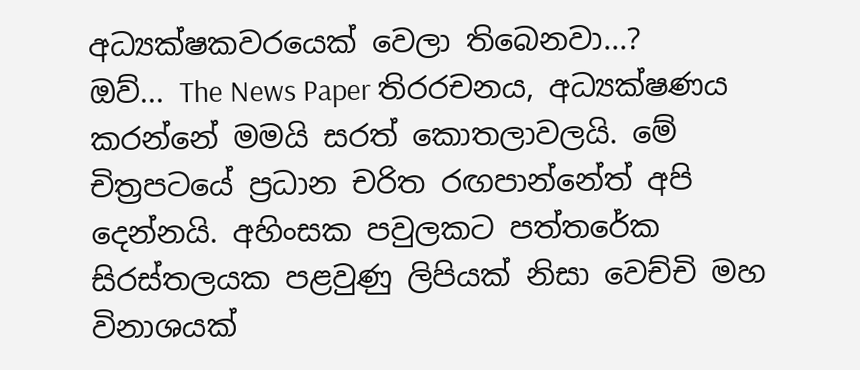අධ්‍යක්ෂකවරයෙක් වෙලා තිබෙනවා...?
ඔව්... The News Paper තිරරචනය, අධ්‍යක්ෂණය කරන්නේ මමයි සරත් කොතලාවලයි. මේ චිත්‍රපටයේ ප්‍රධාන චරිත රඟපාන්නේත් අපි දෙන්නයි. අහිංසක පවුලකට පත්තරේක සිරස්තලයක පළවුණු ලිපියක් නිසා වෙච්චි මහ විනාශයක්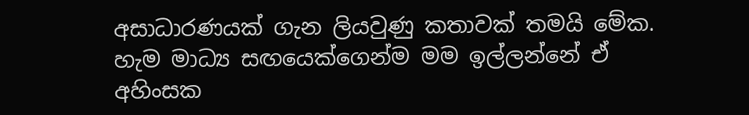අසාධාරණයක් ගැන ලියවුණු කතාවක් තමයි මේක. හැම මාධ්‍ය සඟයෙක්ගෙන්ම මම ඉල්ලන්නේ ඒ අහිංසක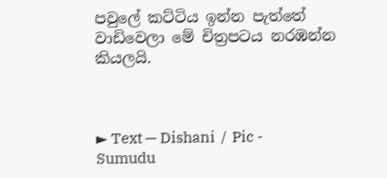පවුලේ කට්ටිය ඉන්න පැත්තේ වාඩිවෙලා මේ චිත්‍රපටය නරඹන්න කියලයි.



► Text — Dishani  /  Pic - Sumudu